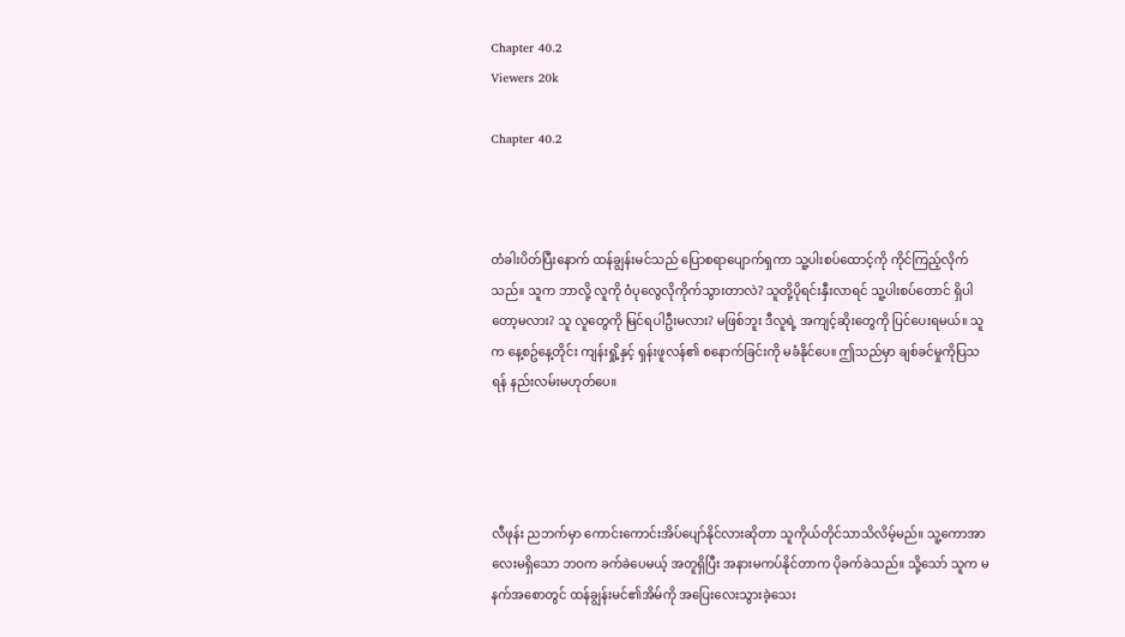Chapter 40.2
Viewers 20k

Chapter 40.2



တံခါးပိတ်ပြီးနောက် ထန်ချွန်းမင်သည် ပြောစရာပျောက်ရှကာ သူ့ပါးစပ်ထောင့်ကို ကိုင်ကြည့်လိုက်သည်။ သူက ဘာလို့ လူကို ဝံပုလွေလိုကိုက်သွားတာလဲ? သူတို့ပိုရင်းနှီးလာရင် သူ့ပါးစပ်တောင် ရှိပါတော့မလား? သူ လူတွေကို မြင်ရပါဦးမလား? မဖြစ်ဘူး ဒီလူရဲ့ အကျင့်ဆိုးတွေကို ပြင်ပေးရမယ်။ သူက နေ့စဥ်နေ့တိုင်း ကျန်းရှို့နှင့် ရှန်းဖူလန်၏ စနောက်ခြင်းကို မခံနိုင်ပေ။ ဤသည်မှာ ချစ်ခင်မှုကိုပြသရန် နည်းလမ်းမဟုတ်ပေ။




လီဖုန်း ညဘက်မှာ ကောင်းကောင်းအိပ်ပျော်နိုင်လားဆိုတာ သူကိုယ်တိုင်သာသိလိမ့်မည်။ သူ့ကောအာလေးမရှိသော ဘဝက ခက်ခဲပေမယ့် အတူရှိပြီး အနားမကပ်နိုင်တာက ပိုခက်ခဲသည်။ သို့သော် သူက မနက်အစောတွင် ထန်ချွန်းမင်၏အိမ်ကို အပြေးလေးသွားခဲ့သေး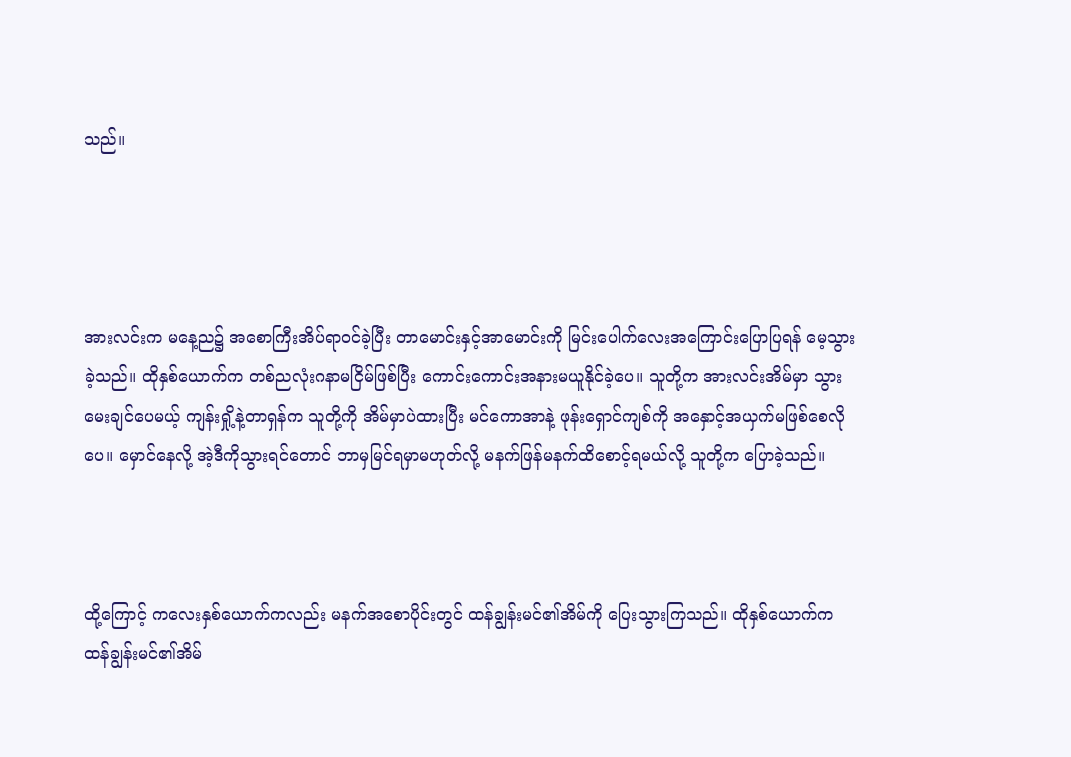သည်။




အားလင်းက မနေ့ည၌ အစောကြီးအိပ်ရာဝင်ခဲ့ပြီး တာမောင်းနှင့်အာမောင်းကို မြင်းပေါက်လေးအကြောင်းပြောပြရန် မေ့သွားခဲ့သည်။ ထိုနှစ်ယောက်က တစ်ညလုံးဂနာမငြိမ်ဖြစ်ပြီး ကောင်းကောင်းအနားမယူနိုင်ခဲ့ပေ။ သူတို့က အားလင်းအိမ်မှာ သွားမေးချင်ပေမယ့် ကျန်းရှို့နဲ့တာရှန်က သူတို့ကို အိမ်မှာပဲထားပြီး မင်ကောအာနဲ့ ဖုန်းရှောင်ကျစ်ကို အနှောင့်အယှက်မဖြစ်စေလိုပေ။ မှောင်နေလို့ အဲ့ဒီကိုသွားရင်တောင် ဘာမှမြင်ရမှာမဟုတ်လို့ မနက်ဖြန်မနက်ထိစောင့်ရမယ်လို့ သူတို့က ပြောခဲ့သည်။



ထို့ကြောင့် ကလေးနှစ်ယောက်ကလည်း မနက်အစောပိုင်းတွင် ထန်ချွန်းမင်၏အိမ်ကို ပြေးသွားကြသည်။ ထိုနှစ်ယောက်က ထန်ချွန်းမင်၏အိမ်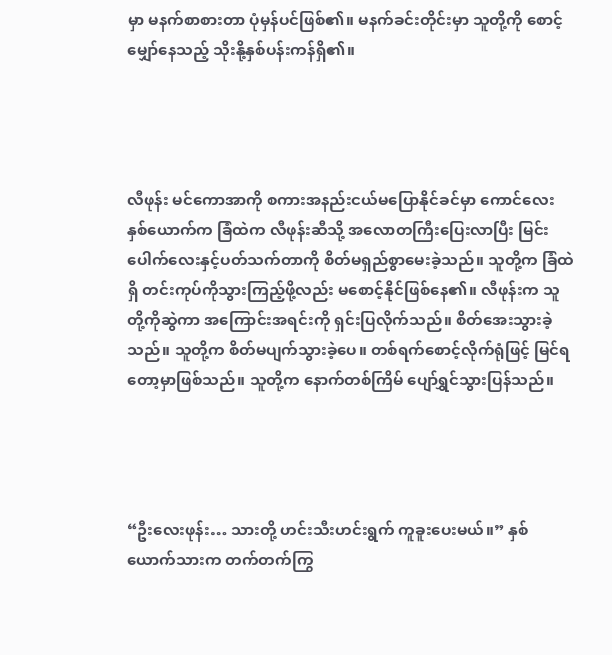မှာ မနက်စာစားတာ ပုံမှန်ပင်ဖြစ်၏။ မနက်ခင်းတိုင်းမှာ သူတို့ကို စောင့်မျှော်နေသည့် သိုးနို့နှစ်ပန်းကန်ရှိ၏။




လီဖုန်း မင်ကောအာကို စကားအနည်းငယ်မပြောနိုင်ခင်မှာ ကောင်လေးနှစ်ယောက်က ခြံထဲက လီဖုန်းဆီသို့ အလောတကြီးပြေးလာပြီး မြင်းပေါက်လေးနှင့်ပတ်သက်တာကို စိတ်မရှည်စွာမေးခဲ့သည်။ သူတို့က ခြံထဲရှိ တင်းကုပ်ကိုသွားကြည့်ဖို့လည်း မစောင့်နိုင်ဖြစ်နေ၏။ လီဖုန်းက သူတို့ကိုဆွဲကာ အကြောင်းအရင်းကို ရှင်းပြလိုက်သည်။ စိတ်အေးသွားခဲ့သည်။ သူတို့က စိတ်မပျက်သွားခဲ့ပေ။ တစ်ရက်စောင့်လိုက်ရုံဖြင့် မြင်ရတော့မှာဖြစ်သည်။ သူတို့က နောက်တစ်ကြိမ် ပျော်ရွှင်သွားပြန်သည်။




“ဦးလေးဖုန်း… သားတို့ ဟင်းသီးဟင်းရွက် ကူခူးပေးမယ်။” နှစ်ယောက်သားက တက်တက်ကြွ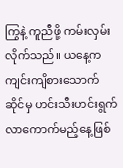ကြွနဲ့ ကူညီဖို့ ကမ်းလှမ်းလိုက်သည်။ ယနေ့က ကျင်းကျိစားသောက်ဆိုင်မှ ဟင်းသီးဟင်းရွက်လာကောက်မည့်နေ့ဖြစ်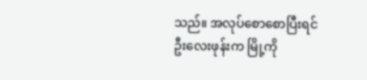သည်။ အလုပ်စောစောပြီးရင် ဦးလေးဖုန်းက မြို့ကို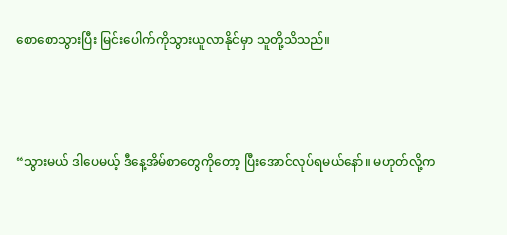စောစောသွားပြီး မြင်းပေါက်ကိုသွားယူလာနိုင်မှာ သူတို့သိသည်။



“သွားမယ် ဒါပေမယ့် ဒီနေ့အိမ်စာတွေကိုတော့ ပြီးအောင်လုပ်ရမယ်နော်။ မဟုတ်လို့က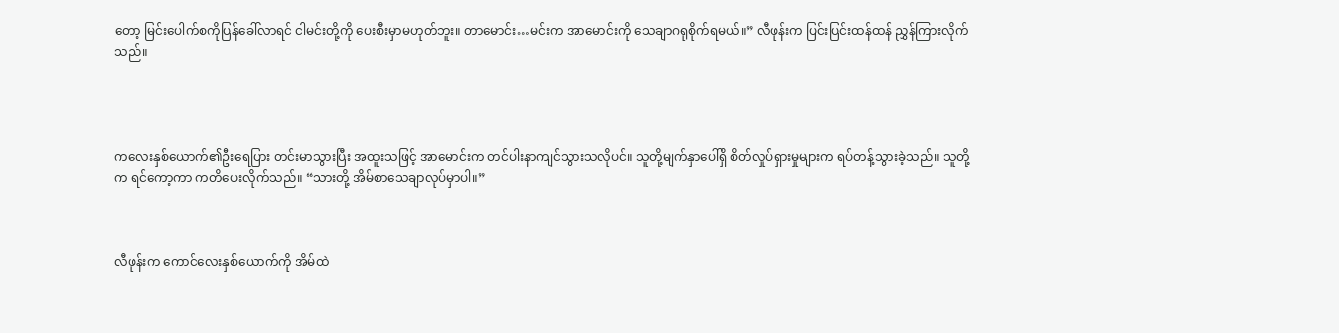တော့ မြင်းပေါက်စကိုပြန်ခေါ်လာရင် ငါမင်းတို့ကို ပေးစီးမှာမဟုတ်ဘူး။ တာမောင်း…မင်းက အာမောင်းကို သေချာဂရုစိုက်ရမယ်။” လီဖုန်းက ပြင်းပြင်းထန်ထန် ညွှန်ကြားလိုက်သည်။




ကလေးနှစ်ယောက်၏ဦးရေပြား တင်းမာသွားပြီး အထူးသဖြင့် အာမောင်းက တင်ပါးနာကျင်သွားသလိုပင်။ သူတို့မျက်နှာပေါ်ရှိ စိတ်လှုပ်ရှားမှုများက ရပ်တန့်သွားခဲ့သည်။ သူတို့က ရင်ကော့ကာ ကတိပေးလိုက်သည်။ “သားတို့ အိမ်စာသေချာလုပ်မှာပါ။”



လီဖုန်းက ကောင်လေးနှစ်ယောက်ကို အိမ်ထဲ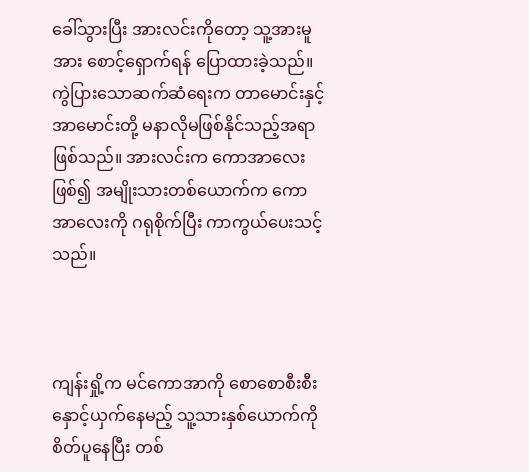ခေါ်သွားပြီး အားလင်းကိုတော့ သူ့အားမူအား စောင့်ရှောက်ရန် ပြောထားခဲ့သည်။ ကွဲပြားသောဆက်ဆံရေးက တာမောင်းနှင့် အာမောင်းတို့ မနာလိုမဖြစ်နိုင်သည့်အရာဖြစ်သည်။ အားလင်းက ကောအာလေးဖြစ်၍ အမျိုးသားတစ်ယောက်က ကောအာလေးကို ဂရုစိုက်ပြီး ကာကွယ်ပေးသင့်သည်။



ကျန်းရှို့က မင်ကောအာကို စောစောစီးစီး နှောင့်ယှက်နေမည့် သူ့သားနှစ်ယောက်ကို စိတ်ပူနေပြီး တစ်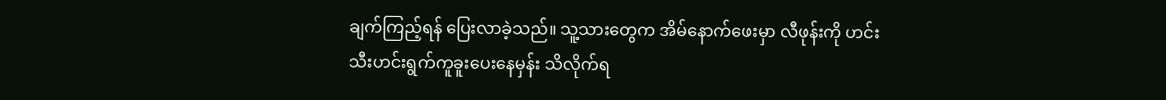ချက်ကြည့်ရန် ပြေးလာခဲ့သည်။ သူ့သားတွေက အိမ်နောက်ဖေးမှာ လီဖုန်းကို ဟင်းသီးဟင်းရွက်ကူခူးပေးနေမှန်း သိလိုက်ရ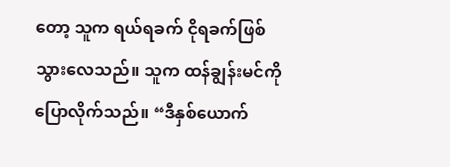တော့ သူက ရယ်ရခက် ငိုရခက်ဖြစ်သွားလေသည်။ သူက ထန်ချွန်းမင်ကို ပြောလိုက်သည်။ “ဒီနှစ်ယောက်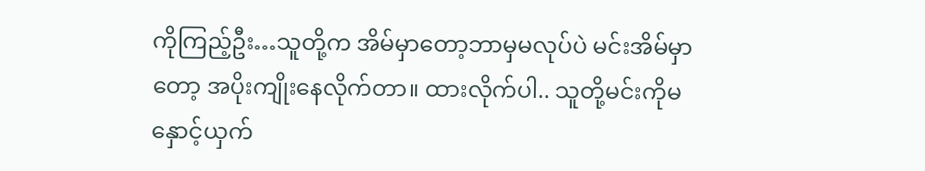ကိုကြည့်ဦး…သူတို့က အိမ်မှာတော့ဘာမှမလုပ်ပဲ မင်းအိမ်မှာတော့ အပိုးကျိုးနေလိုက်တာ။ ထားလိုက်ပါ.. သူတို့မင်းကိုမနှောင့်ယှက်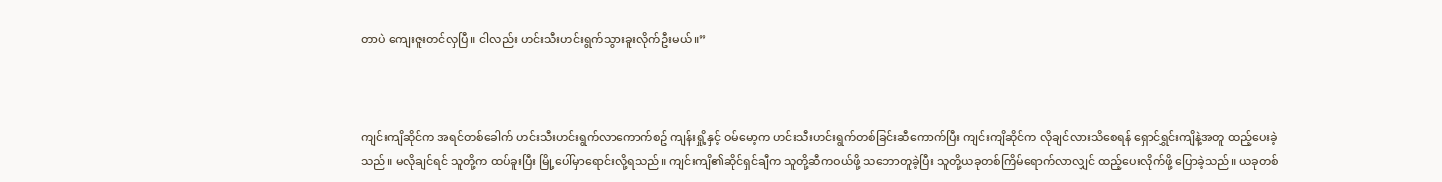တာပဲ ကျေးဇူးတင်လှပြီ။ ငါလည်း ဟင်းသီးဟင်းရွက်သွားခူးလိုက်ဦးမယ်။”



ကျင်းကျိဆိုင်က အရင်တစ်ခေါက် ဟင်းသီးဟင်းရွက်လာကောက်စဥ် ကျန်းရှို့နှင့် ဝမ်မော့က ဟင်းသီးဟင်းရွက်တစ်ခြင်းဆီကောက်ပြီး ကျင်းကျိဆိုင်က လိုချင်လားသိစေရန် ရှောင်ရွှင်းကျိနဲ့အတူ ထည့်ပေးခဲ့သည်။ မလိုချင်ရင် သူတို့က ထပ်ခူးပြီး မြို့ပေါ်မှာရောင်းလို့ရသည်။ ကျင်းကျိ၏ဆိုင်ရှင်ချီက သူတို့ဆီကဝယ်ဖို့ သဘောတူခဲ့ပြီး သူတို့ယခုတစ်ကြိမ်ရောက်လာလျှင် ထည့်ပေးလိုက်ဖို့ ပြောခဲ့သည်။ ယခုတစ်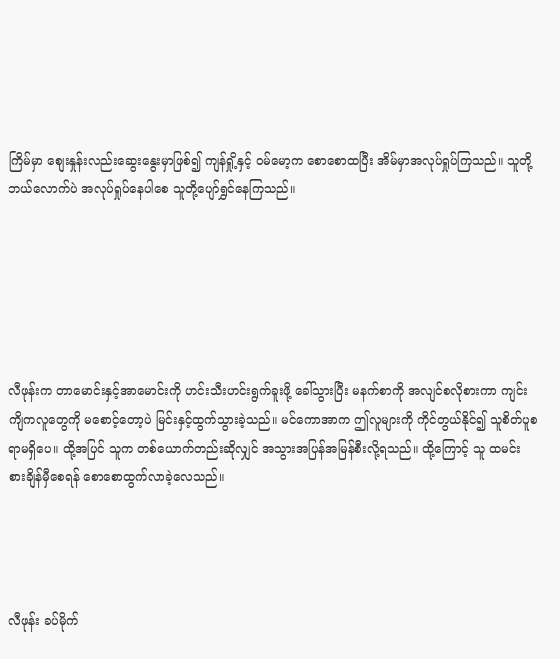ကြိမ်မှာ စျေးနှုန်းလည်းဆွေးနွေးမှာဖြစ်၍ ကျန်ရှို့နှင့် ဝမ်မော့က စောစောထပြီး အိမ်မှာအလုပ်ရှုပ်ကြသည်။ သူတို့ဘယ်လောက်ပဲ အလုပ်ရှုပ်နေပါစေ သူတို့ပျော်ရွှင်နေကြသည်။






လီဖုန်းက တာမောင်းနှင့်အာမောင်းကို ဟင်းသီးဟင်းရွက်ခူးဖို့ ခေါ်သွားပြီး မနက်စာကို အလျင်စလိုစားကာ ကျင်းကျိကလူတွေကို မစောင့်တော့ပဲ မြင်းနှင့်ထွက်သွားခဲ့သည်။ မင်ကောအာက ဤလူများကို ကိုင်တွယ်နိုင်၍ သူစိတ်ပူစရာမရှိပေ။ ထို့အပြင် သူက တစ်ယောက်တည်းဆိုလျှင် အသွားအပြန်အမြန်စီးလို့ရသည်။ ထို့ကြောင့် သူ ထမင်းစားချိန်မှီစေရန် စောစောထွက်လာခဲ့လေသည်။




လီဖုန်း ခပ်မိုက်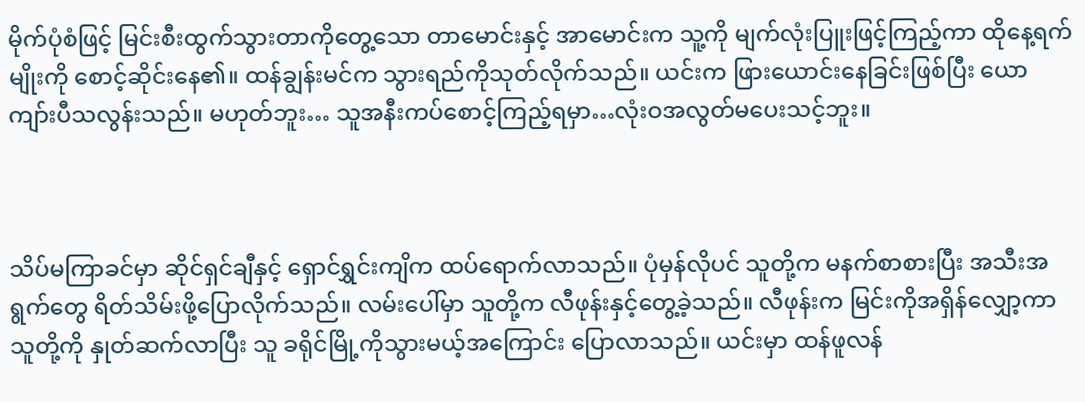မိုက်ပုံစံဖြင့် မြင်းစီးထွက်သွားတာကိုတွေ့သော တာမောင်းနှင့် အာမောင်းက သူ့ကို မျက်လုံးပြူးဖြင့်ကြည့်ကာ ထိုနေ့ရက်မျိုးကို စောင့်ဆိုင်းနေ၏။ ထန်ချွန်းမင်က သွားရည်ကိုသုတ်လိုက်သည်။ ယင်းက ဖြားယောင်းနေခြင်းဖြစ်ပြီး ယောကျာ်းပီသလွန်းသည်။ မဟုတ်ဘူး… သူအနီးကပ်စောင့်ကြည့်ရမှာ…လုံးဝအလွတ်မပေးသင့်ဘူး။



သိပ်မကြာခင်မှာ ဆိုင်ရှင်ချီနှင့် ရှောင်ရွှင်းကျိက ထပ်ရောက်လာသည်။ ပုံမှန်လိုပင် သူတို့က မနက်စာစားပြီး အသီးအရွက်တွေ ရိတ်သိမ်းဖို့ပြောလိုက်သည်။ လမ်းပေါ်မှာ သူတို့က လီဖုန်းနှင့်တွေ့ခဲ့သည်။ လီဖုန်းက မြင်းကိုအရှိန်လျှော့ကာ သူတို့ကို နှုတ်ဆက်လာပြီး သူ ခရိုင်မြို့ကိုသွားမယ့်အကြောင်း ပြောလာသည်။ ယင်းမှာ ထန်ဖူလန်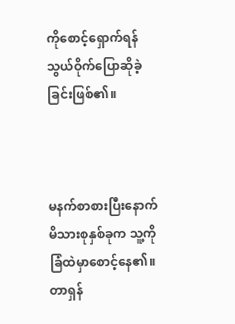ကိုစောင့်ရှောက်ရန် သွယ်ဝိုက်ပြောဆိုခဲ့ခြင်းဖြစ်၏။



မနက်စာစားပြီးနောက် မိသားစုနှစ်ခုက သူ့ကို ခြံထဲမှာစောင့်နေ၏။ တာရှန်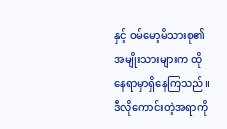နှင့် ဝမ်မော့မိသားစု၏ အမျိုးသားများက ထိုနေရာမှာရှိနေကြသည်။ ဒီလိုကောင်းတဲ့အရာကို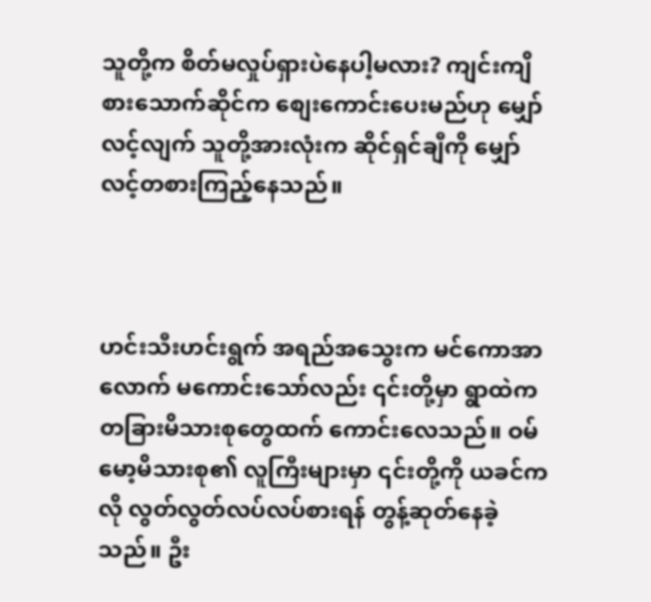သူတို့က စိတ်မလှုပ်ရှားပဲနေပါ့မလား? ကျင်းကျိစားသောက်ဆိုင်က စျေးကောင်းပေးမည်ဟု မျှော်လင့်လျက် သူတို့အားလုံးက ဆိုင်ရှင်ချီကို မျှော်လင့်တစားကြည့်နေသည်။



ဟင်းသီးဟင်းရွက် အရည်အသွေးက မင်ကောအာလောက် မကောင်းသော်လည်း ၎င်းတို့မှာ ရွာထဲက တခြားမိသားစုတွေထက် ကောင်းလေသည်။ ဝမ်မော့မိသားစု၏ လူကြီးများမှာ ၎င်းတို့ကို ယခင်ကလို လွတ်လွတ်လပ်လပ်စားရန် တွန့်ဆုတ်နေခဲ့သည်။ ဦး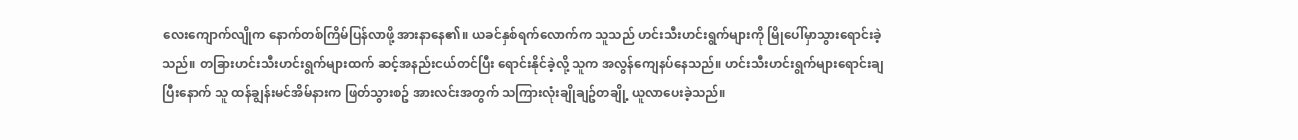လေးကျောက်လျိုက နောက်တစ်ကြိမ်ပြန်လာဖို့ အားနာနေ၏။ ယခင်နှစ်ရက်လောက်က သူသည် ဟင်းသီးဟင်းရွက်များကို မြိုပေါ်မှာသွားရောင်းခဲ့သည်။ တခြားဟင်းသီးဟင်းရွက်များထက် ဆင့်အနည်းငယ်တင်ပြီး ရောင်းနိုင်ခဲ့လို့ သူက အလွန်ကျေနပ်နေသည်။ ဟင်းသီးဟင်းရွက်များရောင်းချပြီးနောက် သူ ထန်ချွန်းမင်အိမ်နားက ဖြတ်သွားစဥ် အားလင်းအတွက် သကြားလုံးချိုချဥ်တချို့ ယူလာပေးခဲ့သည်။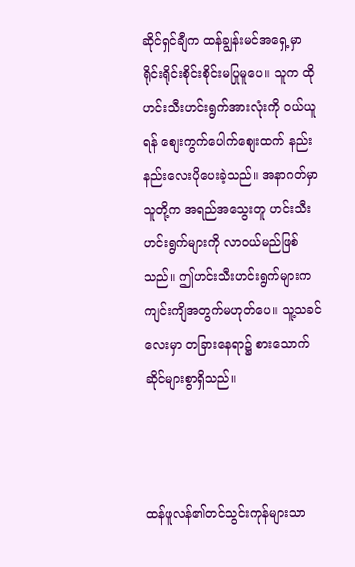ဆိုင်ရှင်ချီက ထန်ချွန်းမင်အရှေ့မှာ ရိုင်းရိုင်းစိုင်းစိုင်းမပြုမူပေ။ သူက ထိုဟင်းသီးဟင်းရွက်အားလုံးကို ဝယ်ယူရန် စျေးကွက်ပေါက်စျေးထက် နည်းနည်းလေးပိုပေးခဲ့သည်။ အနာဂတ်မှာ သူတို့က အရည်အသွေးတူ ဟင်းသီးဟင်းရွက်များကို လာဝယ်မည်ဖြစ်သည်။ ဤဟင်းသီးဟင်းရွက်များက ကျင်းကျိအတွက်မဟုတ်ပေ။ သူ့သခင်လေးမှာ တခြားနေရာ၌ စားသောက်ဆိုင်များစွာရှိသည်။



ထန်ဖူလန်၏တင်သွင်းကုန်များသာ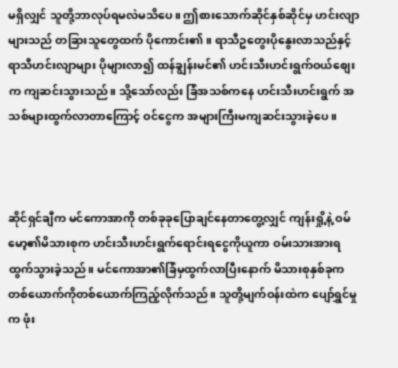မရှိလျှင် သူတို့ဘာလုပ်ရမလဲမသိပေ။ ဤစားသောက်ဆိုင်နှစ်ဆိုင်မှ ဟင်းလျာများသည် တခြားသူတွေထက် ပိုကောင်း၏။ ရာသီဥတွေးပိုနွေးလာသည်နှင့် ရာသီဟင်းလျာများ ပိုများလာ၍ ထန်ချွန်းမင်၏ ဟင်းသီးဟင်းရွက်ဝယ်စျေးက ကျဆင်းသွားသည်။ သို့သော်လည်း ခြံအသစ်ကနေ ဟင်းသီးဟင်းရွက် အသစ်များထွက်လာတာကြောင့် ဝင်ငွေက အများကြီးမကျဆင်းသွားခဲ့ပေ။



ဆိုင်ရှင်ချီက မင်ကောအာကို တစ်ခုခုပြောချင်နေတာတွေ့လျှင် ကျန်းရှို့နဲ့ ဝမ်မော့၏မိသားစုက ဟင်းသီးဟင်းရွက်ရောင်းရငွေကိုယူကာ ဝမ်းသားအားရထွက်သွားခဲ့သည်။ မင်ကောအာ၏ခြံမှထွက်လာပြီးနောက် မိသားစုနှစ်ခုက တစ်ယောက်ကိုတစ်ယောက်ကြည့်လိုက်သည်။ သူတို့မျက်ဝန်းထဲက ပျော်ရွှင်မှုက ဖုံး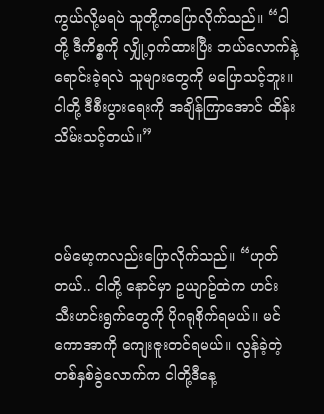ကွယ်လို့မရပဲ သူတို့ကပြောလိုက်သည်။ “ငါတို့ ဒီကိစ္စကို လျှို့ဝှက်ထားပြီး ဘယ်လောက်နဲ့ရောင်းခဲ့ရလဲ သူများတွေကို မပြောသင့်ဘူး။ ငါတို့ ဒီစီးပွားရေးကို အချိန်ကြာအောင် ထိန်းသိမ်းသင့်တယ်။”



ဝမ်မော့ကလည်းပြောလိုက်သည်။ “ဟုတ်တယ်.. ငါတို့ နောင်မှာ ဥယျာဥ်ထဲက ဟင်းသီးဟင်းရွက်တွေကို ပိုဂရုစိုက်ရမယ်။ မင်ကောအာကို ကျေးဇူးတင်ရမယ်။ လွန်ခဲ့တဲ့တစ်နှစ်ခွဲလောက်က ငါတို့ဒီနေ့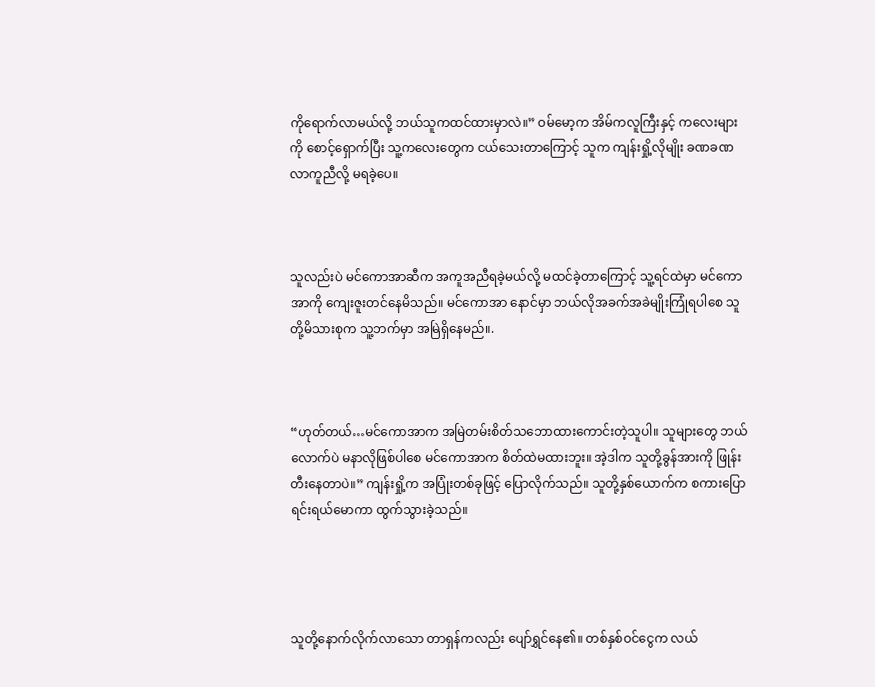ကိုရောက်လာမယ်လို့ ဘယ်သူကထင်ထားမှာလဲ။” ဝမ်မော့က အိမ်ကလူကြီးနှင့် ကလေးများကို စောင့်ရှောက်ပြီး သူ့ကလေးတွေက ငယ်သေးတာကြောင့် သူက ကျန်းရှို့လိုမျိုး ခဏခဏလာကူညီလို့ မရခဲ့ပေ။



သူလည်းပဲ မင်ကောအာဆီက အကူအညီရခဲ့မယ်လို့ မထင်ခဲ့တာကြောင့် သူ့ရင်ထဲမှာ မင်ကောအာကို ကျေးဇူးတင်နေမိသည်။ မင်ကောအာ နောင်မှာ ဘယ်လိုအခက်အခဲမျိုးကြုံရပါစေ သူတို့မိသားစုက သူ့ဘက်မှာ အမြဲရှိနေမည်။.



“ဟုတ်တယ်…မင်ကောအာက အမြဲတမ်းစိတ်သဘောထားကောင်းတဲ့သူပါ။ သူများတွေ ဘယ်လောက်ပဲ မနာလိုဖြစ်ပါစေ မင်ကောအာက စိတ်ထဲမထားဘူး။ အဲ့ဒါက သူတို့ခွန်အားကို ဖြုန်းတီးနေတာပဲ။” ကျန်းရှို့က အပြုံးတစ်ခုဖြင့် ပြောလိုက်သည်။ သူတို့နှစ်ယောက်က စကားပြောရင်းရယ်မောကာ ထွက်သွားခဲ့သည်။




သူတို့နောက်လိုက်လာသော တာရှန်ကလည်း ပျော်ရွှင်နေ၏။ တစ်နှစ်ဝင်ငွေက လယ်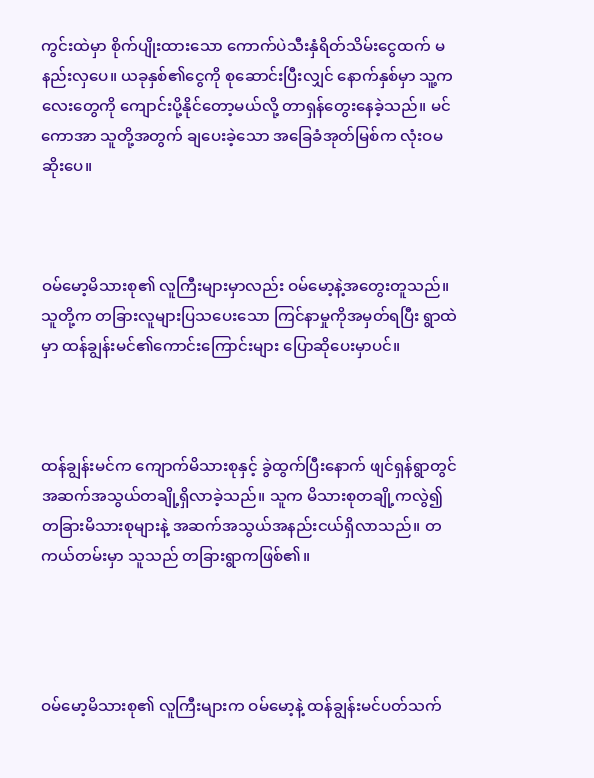ကွင်းထဲမှာ စိုက်ပျိုးထားသော ကောက်ပဲသီးနှံရိတ်သိမ်းငွေထက် မနည်းလှပေ။ ယခုနှစ်၏ငွေကို စုဆောင်းပြီးလျှင် နောက်နှစ်မှာ သူ့ကလေးတွေကို ကျောင်းပို့နိုင်တော့မယ်လို့ တာရှန်တွေးနေခဲ့သည်။ မင်ကောအာ သူတို့အတွက် ချပေးခဲ့သော အခြေခံအုတ်မြစ်က လုံးဝမဆိုးပေ။



ဝမ်မော့မိသားစု၏ လူကြီးများမှာလည်း ဝမ်မော့နဲ့အတွေးတူသည်။ သူတို့က တခြားလူများပြသပေးသော ကြင်နာမှုကိုအမှတ်ရပြီး ရွာထဲမှာ ထန်ချွန်းမင်၏ကောင်းကြောင်းများ ပြောဆိုပေးမှာပင်။



ထန်ချွန်းမင်က ကျောက်မိသားစုနှင့် ခွဲထွက်ပြီးနောက် ဖျင်ရှန်ရွာတွင် အဆက်အသွယ်တချို့ရှိလာခဲ့သည်။ သူက မိသားစုတချို့ကလွဲ၍ တခြားမိသားစုများနဲ့ အဆက်အသွယ်အနည်းငယ်ရှိလာသည်။ တကယ်တမ်းမှာ သူသည် တခြားရွာကဖြစ်၏။




ဝမ်မော့မိသားစု၏ လူကြီးများက ဝမ်မော့နဲ့ ထန်ချွန်းမင်ပတ်သက်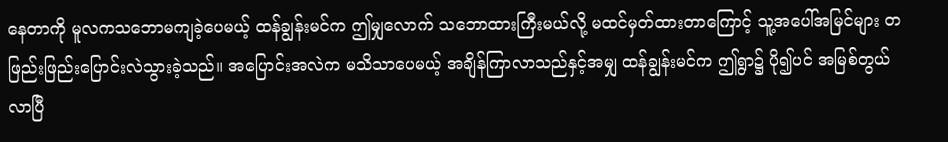နေတာကို မူလကသဘောမကျခဲ့ပေမယ့် ထန်ချွန်းမင်က ဤမျှလောက် သဘောထားကြီးမယ်လို့ မထင်မှတ်ထားတာကြောင့် သူ့အပေါ်အမြင်များ တဖြည်းဖြည်းပြောင်းလဲသွားခဲ့သည်။ အပြောင်းအလဲက မသိသာပေမယ့် အချိန်ကြာလာသည်နှင့်အမျှ ထန်ချွန်းမင်က ဤရွာ၌ ပို၍ပင် အမြစ်တွယ်လာပြီ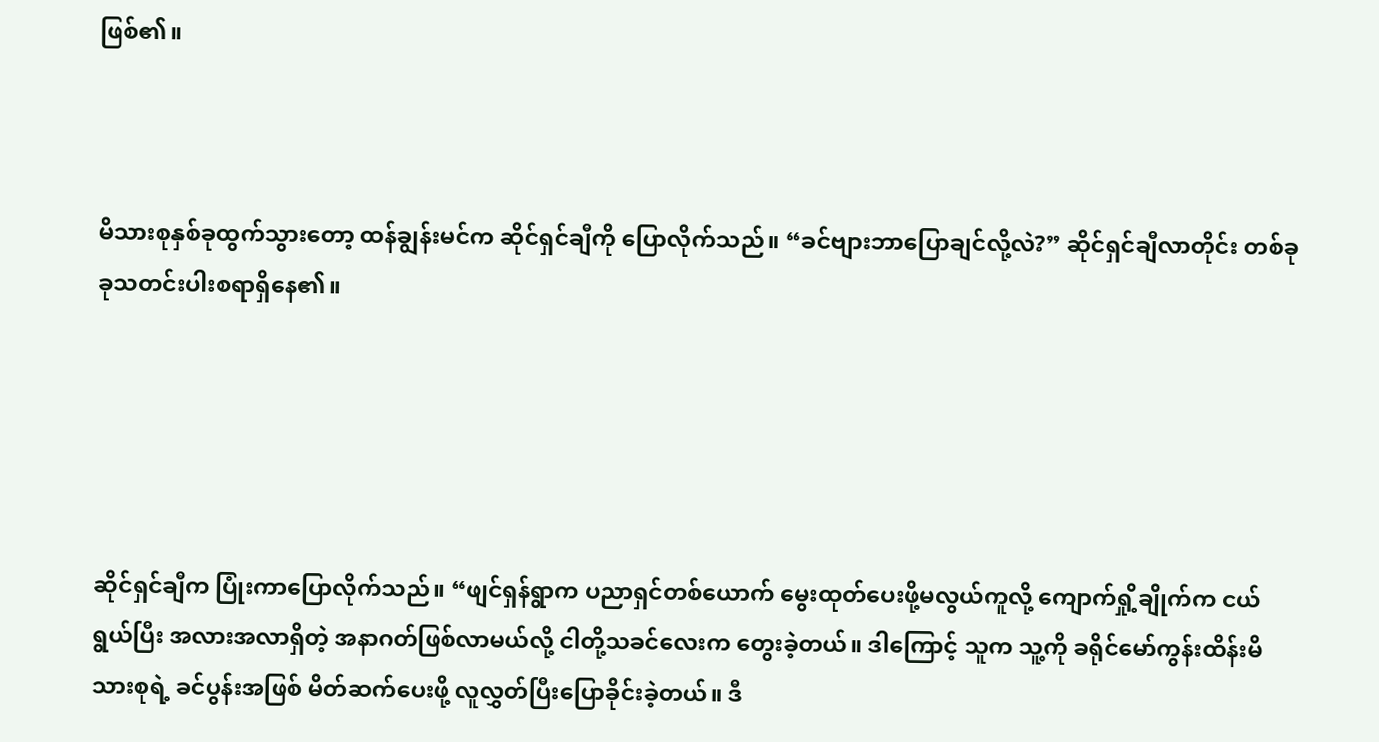ဖြစ်၏။



မိသားစုနှစ်ခုထွက်သွားတော့ ထန်ချွန်းမင်က ဆိုင်ရှင်ချီကို ပြောလိုက်သည်။ “ခင်ဗျားဘာပြောချင်လို့လဲ?” ဆိုင်ရှင်ချီလာတိုင်း တစ်ခုခုသတင်းပါးစရာရှိနေ၏။





ဆိုင်ရှင်ချီက ပြုံးကာပြောလိုက်သည်။ “ဖျင်ရှန်ရွာက ပညာရှင်တစ်ယောက် မွေးထုတ်ပေးဖို့မလွယ်ကူလို့ ကျောက်ရှို့ချိုက်က ငယ်ရွယ်ပြီး အလားအလာရှိတဲ့ အနာဂတ်ဖြစ်လာမယ်လို့ ငါတို့သခင်လေးက တွေးခဲ့တယ်။ ဒါကြောင့် သူက သူ့ကို ခရိုင်မော်ကွန်းထိန်းမိသားစုရဲ့ ခင်ပွန်းအဖြစ် မိတ်ဆက်ပေးဖို့ လူလွှတ်ပြီးပြောခိုင်းခဲ့တယ်။ ဒီ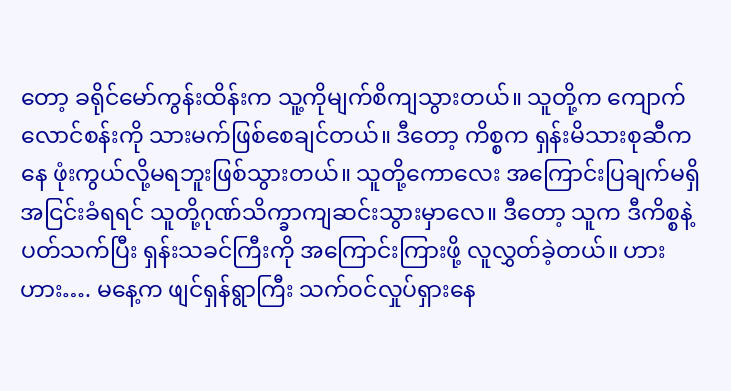တော့ ခရိုင်မော်ကွန်းထိန်းက သူ့ကိုမျက်စိကျသွားတယ်။ သူတို့က ကျောက်လောင်စန်းကို သားမက်ဖြစ်စေချင်တယ်။ ဒီတော့ ကိစ္စက ရှန်းမိသားစုဆီကနေ ဖုံးကွယ်လို့မရဘူးဖြစ်သွားတယ်။ သူတို့ကောလေး အကြောင်းပြချက်မရှိ အငြင်းခံရရင် သူတို့ဂုဏ်သိက္ခာကျဆင်းသွားမှာလေ။ ဒီတော့ သူက ဒီကိစ္စနဲ့ပတ်သက်ပြီး ရှန်းသခင်ကြီးကို အကြောင်းကြားဖို့ လူလွှတ်ခဲ့တယ်။ ဟားဟား…. မနေ့က ဖျင်ရှန်ရွာကြီး သက်ဝင်လှုပ်ရှားနေ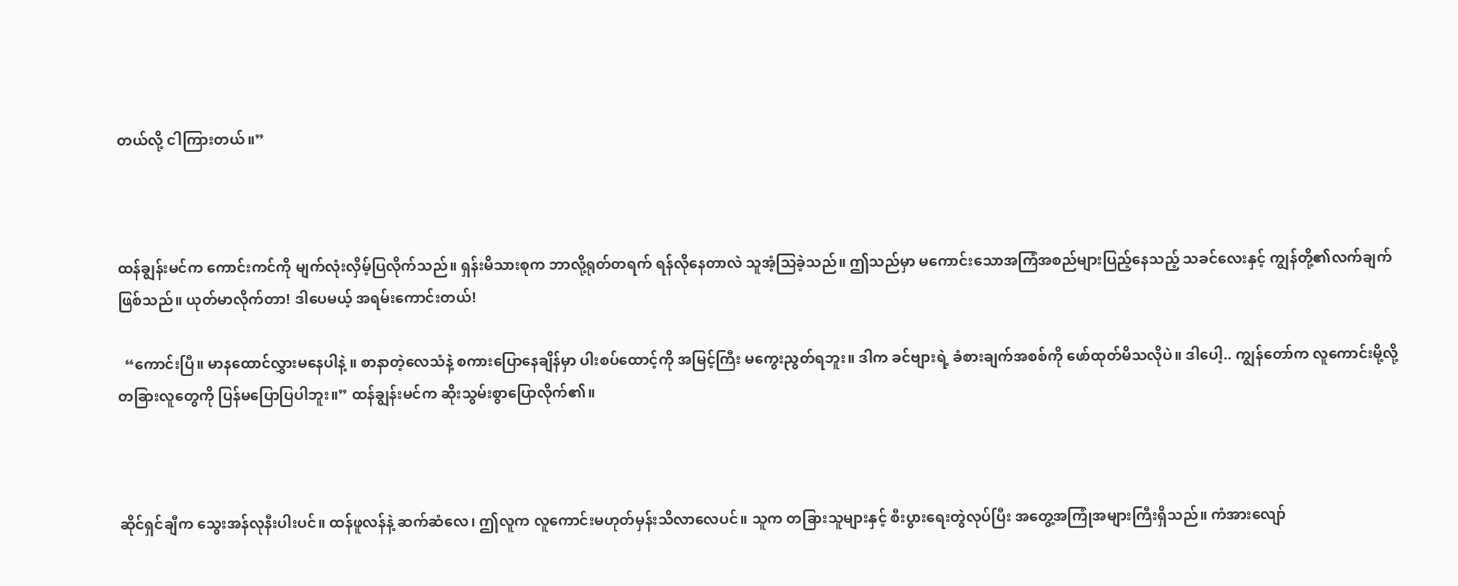တယ်လို့ ငါကြားတယ်။”



ထန်ချွန်းမင်က ကောင်းကင်ကို မျက်လုံးလှိမ့်ပြလိုက်သည်။ ရှန်းမိသားစုက ဘာလို့ရုတ်တရက် ရန်လိုနေတာလဲ သူအံ့သြခဲ့သည်။ ဤသည်မှာ မကောင်းသောအကြံအစည်များပြည့်နေသည့် သခင်လေးနှင့် ကျွန်တို့၏လက်ချက်ဖြစ်သည်။ ယုတ်မာလိုက်တာ! ဒါပေမယ့် အရမ်းကောင်းတယ်!

  “ကောင်းပြီ။ မာနထောင်လွှားမနေပါနဲ့ ။ စာနာတဲ့လေသံနဲ့ စကားပြောနေချိန်မှာ ပါးစပ်ထောင့်ကို အမြင့်ကြီး မကွေးညွတ်ရဘူး။ ဒါက ခင်ဗျားရဲ့ ခံစားချက်အစစ်ကို ဖော်ထုတ်မိသလိုပဲ။ ဒါပေါ့.. ကျွန်တော်က လူကောင်းမို့လို့ တခြားလူတွေကို ပြန်မပြောပြပါဘူး။” ထန်ချွန်းမင်က ဆိုးသွမ်းစွာပြောလိုက်၏။



ဆိုင်ရှင်ချီက သွေးအန်လုနီးပါးပင်။ ထန်ဖူလန်နဲ့ ဆက်ဆံလေ၊ ဤလူက လူကောင်းမဟုတ်မှန်းသိလာလေပင်။ သူက တခြားသူများနှင့် စီးပွားရေးတွဲလုပ်ပြီး အတွေ့အကြုံအများကြီးရှိသည်။ ကံအားလျော်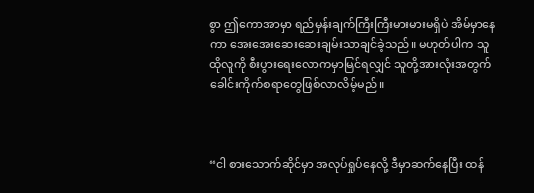စွာ ဤကောအာမှာ ရည်မှန်းချက်ကြီးကြီးမားမားမရှိပဲ အိမ်မှာနေကာ အေးအေးဆေးဆေးချမ်းသာချင်ခဲ့သည်။ မဟုတ်ပါက သူ ထိုလူကို စီးပွားရေးလောကမှာမြင်ရလျှင် သူတို့အားလုံးအတွက် ခေါင်းကိုက်စရာတွေဖြစ်လာလိမ့်မည်။



“ငါ စားသောက်ဆိုင်မှာ အလုပ်ရှုပ်နေလို့ ဒီမှာဆက်နေပြီး ထန်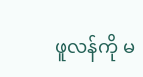ဖူလန်ကို မ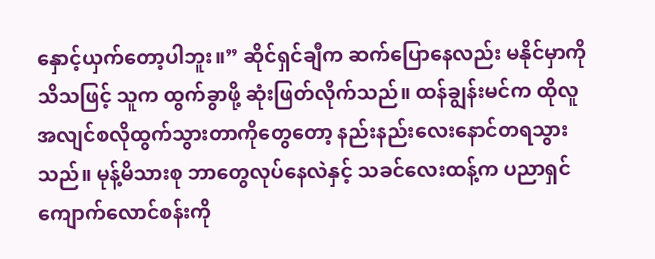နှောင့်ယှက်တော့ပါဘူး။” ဆိုင်ရှင်ချီက ဆက်ပြောနေလည်း မနိုင်မှာကိုသိသဖြင့် သူက ထွက်ခွာဖို့ ဆုံးဖြတ်လိုက်သည်။ ထန်ချွန်းမင်က ထိုလူ အလျင်စလိုထွက်သွားတာကိုတွေတော့ နည်းနည်းလေးနောင်တရသွားသည်။ မုန့်မိသားစု ဘာတွေလုပ်နေလဲနှင့် သခင်လေးထန့်က ပညာရှင်ကျောက်လောင်စန်းကို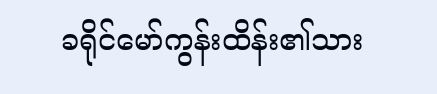ခရိုင်မော်ကွန်းထိန်း၏သား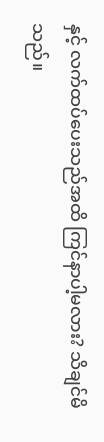နှင့် လက်ထပ်ပေးသည်အထိ ကြင်နာပါ့မလား? သိချင်မိသည်။